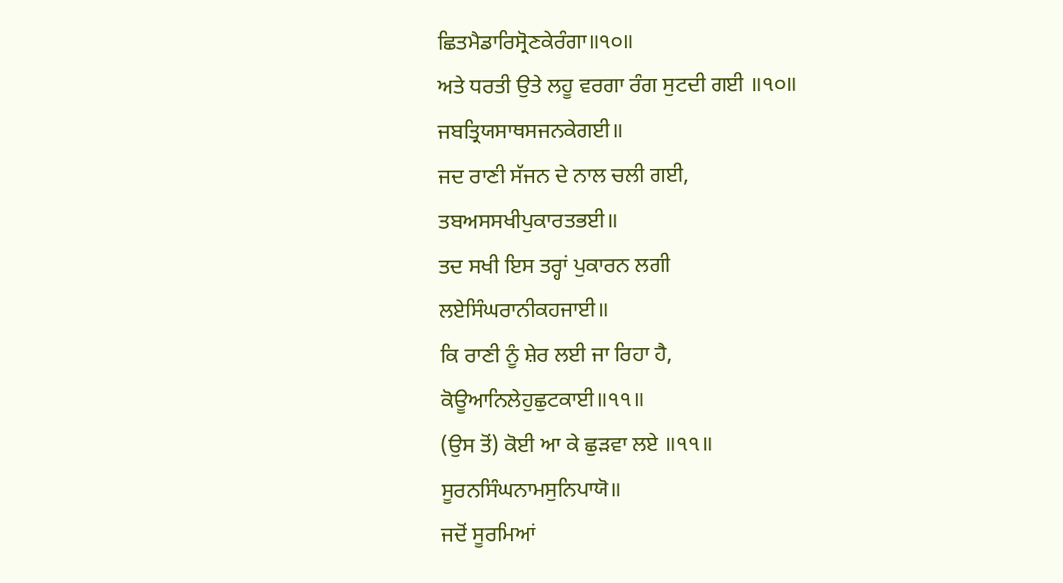ਛਿਤਮੈਡਾਰਿਸ੍ਰੋਣਕੇਰੰਗਾ॥੧੦॥
ਅਤੇ ਧਰਤੀ ਉਤੇ ਲਹੂ ਵਰਗਾ ਰੰਗ ਸੁਟਦੀ ਗਈ ॥੧੦॥
ਜਬਤ੍ਰਿਯਸਾਥਸਜਨਕੇਗਈ॥
ਜਦ ਰਾਣੀ ਸੱਜਨ ਦੇ ਨਾਲ ਚਲੀ ਗਈ,
ਤਬਅਸਸਖੀਪੁਕਾਰਤਭਈ॥
ਤਦ ਸਖੀ ਇਸ ਤਰ੍ਹਾਂ ਪੁਕਾਰਨ ਲਗੀ
ਲਏਸਿੰਘਰਾਨੀਕਹਜਾਈ॥
ਕਿ ਰਾਣੀ ਨੂੰ ਸ਼ੇਰ ਲਈ ਜਾ ਰਿਹਾ ਹੈ,
ਕੋਊਆਨਿਲੇਹੁਛੁਟਕਾਈ॥੧੧॥
(ਉਸ ਤੋਂ) ਕੋਈ ਆ ਕੇ ਛੁੜਵਾ ਲਏ ॥੧੧॥
ਸੂਰਨਸਿੰਘਨਾਮਸੁਨਿਪਾਯੋ॥
ਜਦੋਂ ਸੂਰਮਿਆਂ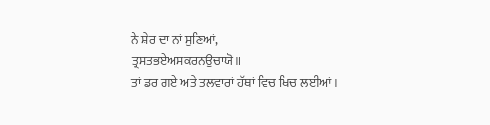ਨੇ ਸ਼ੇਰ ਦਾ ਨਾਂ ਸੁਣਿਆਂ,
ਤ੍ਰਸਤਭਏਅਸਕਰਨਉਚਾਯੋ॥
ਤਾਂ ਡਰ ਗਏ ਅਤੇ ਤਲਵਾਰਾਂ ਹੱਥਾਂ ਵਿਚ ਖਿਚ ਲਈਆਂ।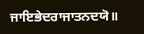ਜਾਇਭੇਦਰਾਜਾਤਨਦਯੋ॥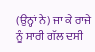(ਉਨ੍ਹਾਂ ਨੇ) ਜਾ ਕੇ ਰਾਜੇ ਨੂੰ ਸਾਰੀ ਗੱਲ ਦਸੀ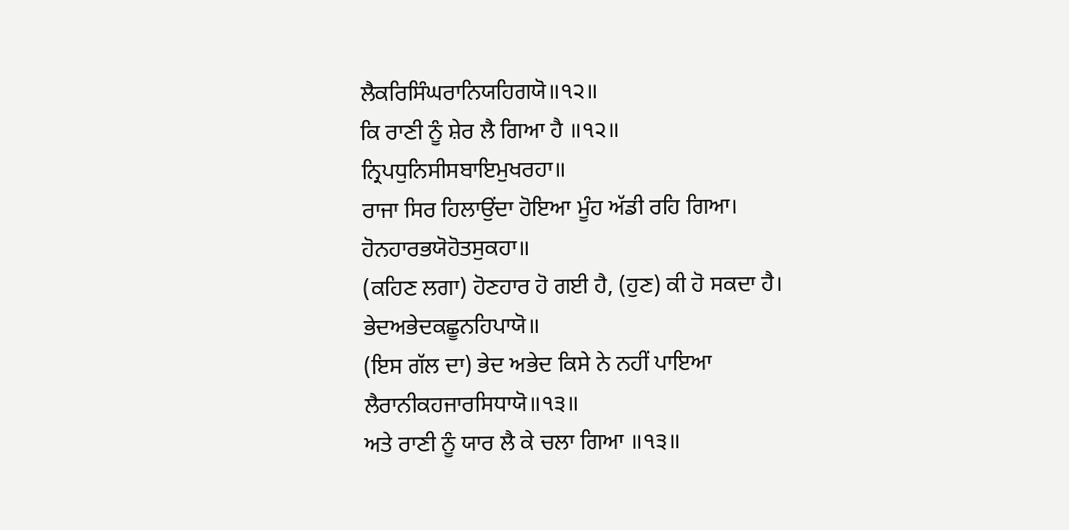ਲੈਕਰਿਸਿੰਘਰਾਨਿਯਹਿਗਯੋ॥੧੨॥
ਕਿ ਰਾਣੀ ਨੂੰ ਸ਼ੇਰ ਲੈ ਗਿਆ ਹੈ ॥੧੨॥
ਨ੍ਰਿਪਧੁਨਿਸੀਸਬਾਇਮੁਖਰਹਾ॥
ਰਾਜਾ ਸਿਰ ਹਿਲਾਉਂਦਾ ਹੋਇਆ ਮੂੰਹ ਅੱਡੀ ਰਹਿ ਗਿਆ।
ਹੋਨਹਾਰਭਯੋਹੋਤਸੁਕਹਾ॥
(ਕਹਿਣ ਲਗਾ) ਹੋਣਹਾਰ ਹੋ ਗਈ ਹੈ, (ਹੁਣ) ਕੀ ਹੋ ਸਕਦਾ ਹੈ।
ਭੇਦਅਭੇਦਕਛੂਨਹਿਪਾਯੋ॥
(ਇਸ ਗੱਲ ਦਾ) ਭੇਦ ਅਭੇਦ ਕਿਸੇ ਨੇ ਨਹੀਂ ਪਾਇਆ
ਲੈਰਾਨੀਕਹਜਾਰਸਿਧਾਯੋ॥੧੩॥
ਅਤੇ ਰਾਣੀ ਨੂੰ ਯਾਰ ਲੈ ਕੇ ਚਲਾ ਗਿਆ ॥੧੩॥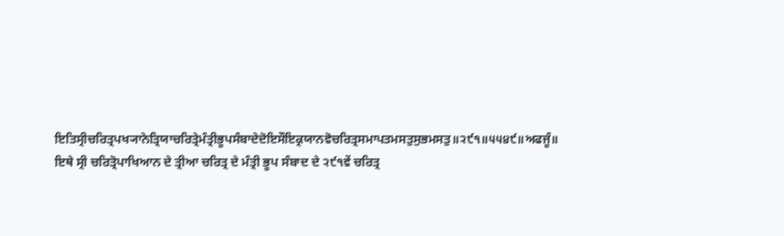ਇਤਿਸ੍ਰੀਚਰਿਤ੍ਰਪਖ੍ਯਾਨੇਤ੍ਰਿਯਾਚਰਿਤ੍ਰੇਮੰਤ੍ਰੀਭੂਪਸੰਬਾਦੇਦੋਇਸੌਇਕ੍ਰਯਾਨਵੋਚਰਿਤ੍ਰਸਮਾਪਤਮਸਤੁਸੁਭਮਸਤੁ॥੨੯੧॥੫੫੪੯॥ਅਫਜੂੰ॥
ਇਥੇ ਸ੍ਰੀ ਚਰਿਤ੍ਰੋਪਾਖਿਆਨ ਦੇ ਤ੍ਰੀਆ ਚਰਿਤ੍ਰ ਦੇ ਮੰਤ੍ਰੀ ਭੂਪ ਸੰਬਾਦ ਦੇ ੨੯੧ਵੇਂ ਚਰਿਤ੍ਰ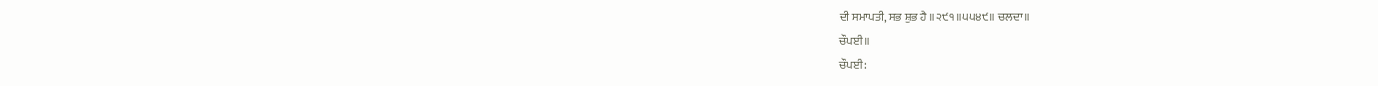ਦੀ ਸਮਾਪਤੀ, ਸਭ ਸ਼ੁਭ ਹੈ ॥੨੯੧॥੫੫੪੯॥ ਚਲਦਾ॥
ਚੌਪਈ॥
ਚੌਪਈ: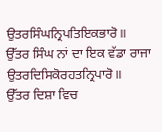ਉਤਰਸਿੰਘਨ੍ਰਿਪਤਿਇਕਭਾਰੋ॥
ਉੱਤਰ ਸਿੰਘ ਨਾਂ ਦਾ ਇਕ ਵੱਡਾ ਰਾਜਾ
ਉਤਰਦਿਸਿਕੋਰਹਤਨ੍ਰਿਪਾਰੋ॥
ਉੱਤਰ ਦਿਸ਼ਾ ਵਿਚ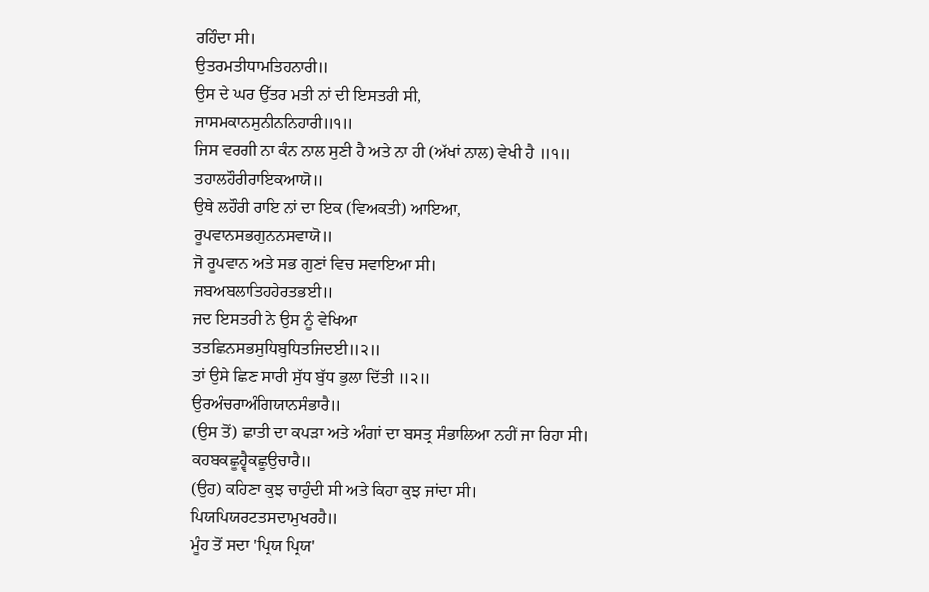ਰਹਿੰਦਾ ਸੀ।
ਉਤਰਮਤੀਧਾਮਤਿਹਨਾਰੀ॥
ਉਸ ਦੇ ਘਰ ਉੱਤਰ ਮਤੀ ਨਾਂ ਦੀ ਇਸਤਰੀ ਸੀ,
ਜਾਸਮਕਾਨਸੁਨੀਨਨਿਹਾਰੀ॥੧॥
ਜਿਸ ਵਰਗੀ ਨਾ ਕੰਨ ਨਾਲ ਸੁਣੀ ਹੈ ਅਤੇ ਨਾ ਹੀ (ਅੱਖਾਂ ਨਾਲ) ਵੇਖੀ ਹੈ ॥੧॥
ਤਹਾਲਹੌਰੀਰਾਇਕਆਯੋ॥
ਉਥੇ ਲਹੌਰੀ ਰਾਇ ਨਾਂ ਦਾ ਇਕ (ਵਿਅਕਤੀ) ਆਇਆ,
ਰੂਪਵਾਨਸਭਗੁਨਨਸਵਾਯੋ॥
ਜੋ ਰੂਪਵਾਨ ਅਤੇ ਸਭ ਗੁਣਾਂ ਵਿਚ ਸਵਾਇਆ ਸੀ।
ਜਬਅਬਲਾਤਿਹਹੇਰਤਭਈ॥
ਜਦ ਇਸਤਰੀ ਨੇ ਉਸ ਨੂੰ ਵੇਖਿਆ
ਤਤਛਿਨਸਭਸੁਧਿਬੁਧਿਤਜਿਦਈ॥੨॥
ਤਾਂ ਉਸੇ ਛਿਣ ਸਾਰੀ ਸੁੱਧ ਬੁੱਧ ਭੁਲਾ ਦਿੱਤੀ ॥੨॥
ਉਰਅੰਚਰਾਅੰਗਿਯਾਨਸੰਭਾਰੈ॥
(ਉਸ ਤੋਂ) ਛਾਤੀ ਦਾ ਕਪੜਾ ਅਤੇ ਅੰਗਾਂ ਦਾ ਬਸਤ੍ਰ ਸੰਭਾਲਿਆ ਨਹੀਂ ਜਾ ਰਿਹਾ ਸੀ।
ਕਹਬਕਛੂਹ੍ਵੈਕਛੂਉਚਾਰੈ॥
(ਉਹ) ਕਹਿਣਾ ਕੁਝ ਚਾਹੁੰਦੀ ਸੀ ਅਤੇ ਕਿਹਾ ਕੁਝ ਜਾਂਦਾ ਸੀ।
ਪਿਯਪਿਯਰਟਤਸਦਾਮੁਖਰਹੈ॥
ਮੂੰਹ ਤੋਂ ਸਦਾ 'ਪ੍ਰਿਯ ਪ੍ਰਿਯ'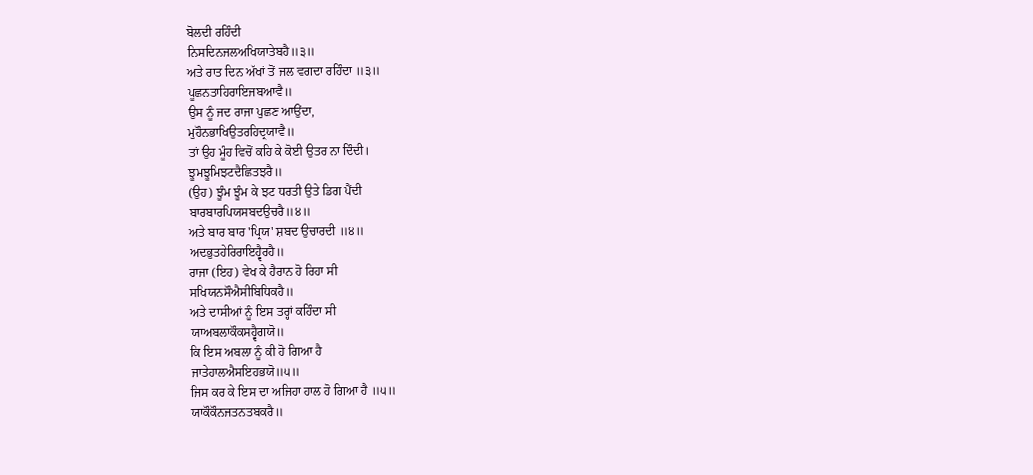ਬੋਲਦੀ ਰਹਿੰਦੀ
ਨਿਸਦਿਨਜਲਅਖਿਯਾਤੇਬਹੈ॥੩॥
ਅਤੇ ਰਾਤ ਦਿਨ ਅੱਖਾਂ ਤੋਂ ਜਲ ਵਗਦਾ ਰਹਿੰਦਾ ॥੩॥
ਪੂਛਨਤਾਹਿਰਾਇਜਬਆਵੈ॥
ਉਸ ਨੂੰ ਜਦ ਰਾਜਾ ਪੁਛਣ ਆਉਂਦਾ,
ਮੁਹੌਨਭਾਖਿਉਤਰਹਿਦ੍ਰਯਾਵੈ॥
ਤਾਂ ਉਹ ਮੂੰਹ ਵਿਚੋਂ ਕਹਿ ਕੇ ਕੋਈ ਉਤਰ ਨਾ ਦਿੰਦੀ।
ਝੂਮਝੂਮਿਝਟਦੈਛਿਤਝਰੈ॥
(ਉਹ) ਝੂੰਮ ਝੂੰਮ ਕੇ ਝਟ ਧਰਤੀ ਉਤੇ ਡਿਗ ਪੈਂਦੀ
ਬਾਰਬਾਰਪਿਯਸਬਦਉਚਰੈ॥੪॥
ਅਤੇ ਬਾਰ ਬਾਰ 'ਪ੍ਰਿਯ' ਸ਼ਬਦ ਉਚਾਰਦੀ ॥੪॥
ਅਦਭੁਤਹੇਰਿਰਾਇਹ੍ਵੈਰਹੈ॥
ਰਾਜਾ (ਇਹ) ਵੇਖ ਕੇ ਹੈਰਾਨ ਹੋ ਰਿਹਾ ਸੀ
ਸਖਿਯਨਸੌਐਸੀਬਿਧਿਕਹੈ॥
ਅਤੇ ਦਾਸੀਆਂ ਨੂੰ ਇਸ ਤਰ੍ਹਾਂ ਕਹਿੰਦਾ ਸੀ
ਯਾਅਬਲਾਕੌਕਸਹ੍ਵੈਗਯੋ॥
ਕਿ ਇਸ ਅਬਲਾ ਨੂੰ ਕੀ ਹੋ ਗਿਆ ਹੈ
ਜਾਤੇਹਾਲਐਸਇਹਭਯੋ॥੫॥
ਜਿਸ ਕਰ ਕੇ ਇਸ ਦਾ ਅਜਿਹਾ ਹਾਲ ਹੋ ਗਿਆ ਹੈ ॥੫॥
ਯਾਕੌਕੌਨਜਤਨਤਬਕਰੈ॥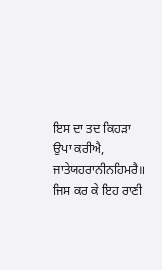ਇਸ ਦਾ ਤਦ ਕਿਹੜਾ ਉਪਾ ਕਰੀਐ,
ਜਾਤੇਯਹਰਾਨੀਨਹਿਮਰੈ॥
ਜਿਸ ਕਰ ਕੇ ਇਹ ਰਾਣੀ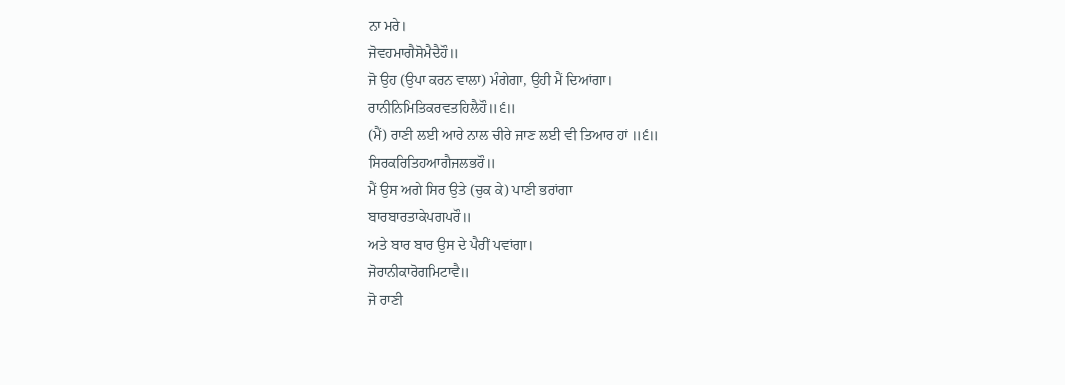ਨਾ ਮਰੇ।
ਜੋਵਹਮਾਗੈਸੋਮੈਦੈਹੌ॥
ਜੋ ਉਹ (ਉਪਾ ਕਰਨ ਵਾਲਾ) ਮੰਗੇਗਾ, ਉਹੀ ਮੈਂ ਦਿਆਂਗਾ।
ਰਾਨੀਨਿਮਿਤਿਕਰਵਤਹਿਲੈਹੌ॥੬॥
(ਮੈਂ) ਰਾਣੀ ਲਈ ਆਰੇ ਨਾਲ ਚੀਰੇ ਜਾਣ ਲਈ ਵੀ ਤਿਆਰ ਹਾਂ ॥੬॥
ਸਿਰਕਰਿਤਿਹਆਗੈਜਲਭਰੌ॥
ਮੈਂ ਉਸ ਅਗੇ ਸਿਰ ਉਤੇ (ਚੁਕ ਕੇ) ਪਾਣੀ ਭਰਾਂਗਾ
ਬਾਰਬਾਰਤਾਕੇਪਗਪਰੌ॥
ਅਤੇ ਬਾਰ ਬਾਰ ਉਸ ਦੇ ਪੈਰੀਂ ਪਵਾਂਗਾ।
ਜੋਰਾਨੀਕਾਰੋਗਮਿਟਾਵੈ॥
ਜੋ ਰਾਣੀ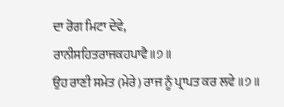ਦਾ ਰੋਗ ਮਿਟਾ ਦੇਵੇ,
ਰਾਨੀਸਹਿਤਰਾਜਕਹਪਾਵੈ॥੭॥
ਉਹ ਰਾਣੀ ਸਮੇਤ (ਮੇਰੇ) ਰਾਜ ਨੂੰ ਪ੍ਰਾਪਤ ਕਰ ਲਵੇ ॥੭॥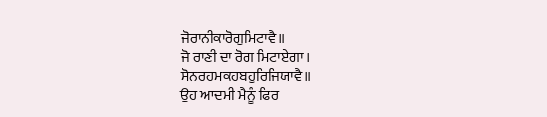ਜੋਰਾਨੀਕਾਰੋਗੁਮਿਟਾਵੈ॥
ਜੋ ਰਾਣੀ ਦਾ ਰੋਗ ਮਿਟਾਏਗਾ।
ਸੋਨਰਹਮਕਹਬਹੁਰਿਜਿਯਾਵੈ॥
ਉਹ ਆਦਮੀ ਮੈਨੂੰ ਫਿਰ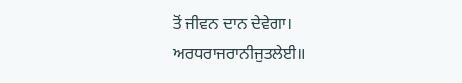ਤੋਂ ਜੀਵਨ ਦਾਨ ਦੇਵੇਗਾ।
ਅਰਧਰਾਜਰਾਨੀਜੁਤਲੇਈ॥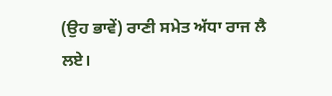(ਉਹ ਭਾਵੇਂ) ਰਾਣੀ ਸਮੇਤ ਅੱਧਾ ਰਾਜ ਲੈ ਲਏ।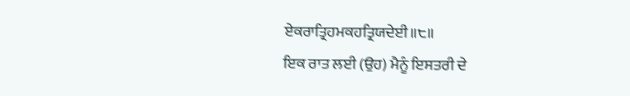ਏਕਰਾਤ੍ਰਿਹਮਕਹਤ੍ਰਿਯਦੇਈ॥੮॥
ਇਕ ਰਾਤ ਲਈ (ਉਹ) ਮੈਨੂੰ ਇਸਤਰੀ ਦੇ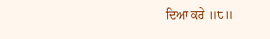ਦਿਆ ਕਰੇ ॥੮॥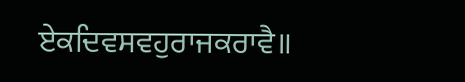ਏਕਦਿਵਸਵਹੁਰਾਜਕਰਾਵੈ॥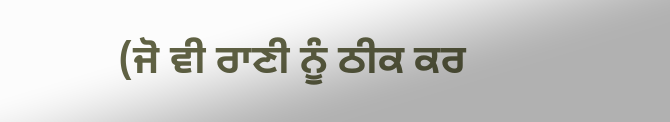(ਜੋ ਵੀ ਰਾਣੀ ਨੂੰ ਠੀਕ ਕਰ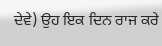ਦੇਵੇ) ਉਹ ਇਕ ਦਿਨ ਰਾਜ ਕਰੇ